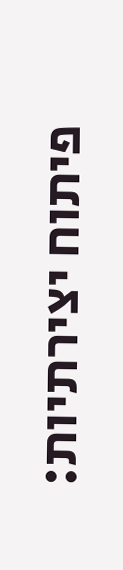פיתוח יצירתיות: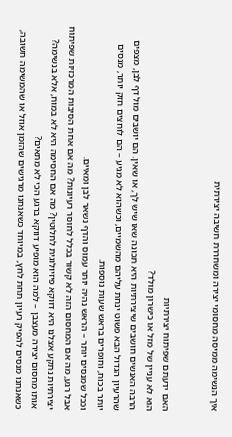איך הנשימה ממיסה מחסומי יצירה ומשחררת חשיבה יצירתית


האם ידעתם שפיתוח יצירתיות
הוא לא עניין של מזל או כישרון מולד?
הרבה האנשים חושבים שיצירתיות היא תכונה שאו שיש לך, או שאין. הם יושבים מול דף לבן, מצפים שהרעיון הגדול הבא פשוט ינחת עליהם מהשמיים, וכשהוא לא מגיע – הם לוחצים חזק יותר, מנסים יותר בכוח, וחופרים בראש שעות נוספות.
וככל שמנסים יותר – הראש נהיה יותר עמוס והדף נשאר לבן ומאיים.
אבל רגע, מה אם המחסום הזה לא קשור בכלל לחוסר רעיונות? מה אם אחת הסיבות המרכזיות שפיתוח יצירתיות נתקע אצלנו היא דווקא פיזיולוגית לחלוטין? מה אם החסימה היא לא במוח, אלא בנשימה?
אותו מחסום יצירה מעצבן – למה הוא מופיע דווקא ברגע הכי לא מתאים?
כשאנחנו מנסים להפיק רעיון תחת לחץ, במיוחד כשאנחנו מרגישים שהזמן אוזל או שהמשימה חשובה,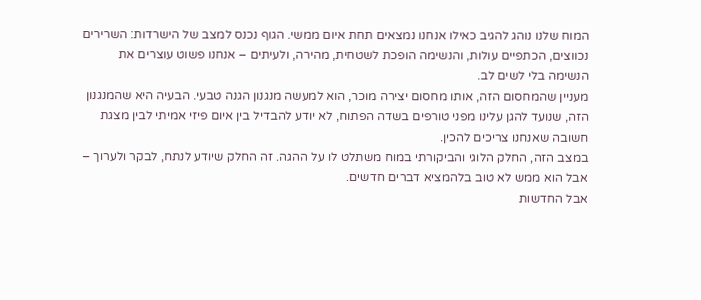המוח שלנו נוהג להגיב כאילו אנחנו נמצאים תחת איום ממשי. הגוף נכנס למצב של הישרדות: השרירים נכווצים, הכתפיים עולות, והנשימה הופכת לשטחית, מהירה, ולעיתים – אנחנו פשוט עוצרים את הנשימה בלי לשים לב.
מעניין שהמחסום הזה, אותו מחסום יצירה מוכר, הוא למעשה מנגנון הגנה טבעי. הבעיה היא שהמנגנון הזה, שנועד להגן עלינו מפני טורפים בשדה הפתוח, לא יודע להבדיל בין איום פיזי אמיתי לבין מצגת חשובה שאנחנו צריכים להכין.
במצב הזה, החלק הלוגי והביקורתי במוח משתלט לו על ההגה. זה החלק שיודע לנתח, לבקר ולערוך – אבל הוא ממש לא טוב בלהמציא דברים חדשים.
אבל החדשות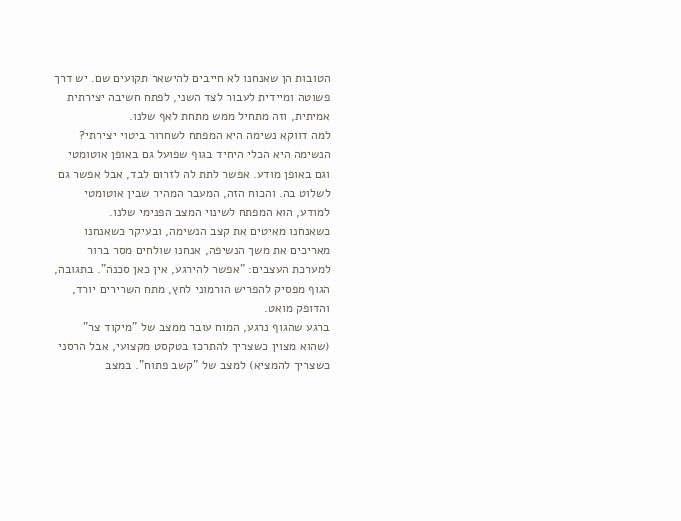הטובות הן שאנחנו לא חייבים להישאר תקועים שם. יש דרך פשוטה ומיידית לעבור לצד השני, לפתח חשיבה יצירתית אמיתית, וזה מתחיל ממש מתחת לאף שלנו.
למה דווקא נשימה היא המפתח לשחרור ביטוי יצירתי?
הנשימה היא הכלי היחיד בגוף שפועל גם באופן אוטומטי וגם באופן מודע. אפשר לתת לה לזרום לבד, אבל אפשר גם לשלוט בה. והכוח הזה, המעבר המהיר שבין אוטומטי למודע, הוא המפתח לשינוי המצב הפנימי שלנו.
כשאנחנו מאיטים את קצב הנשימה, ובעיקר כשאנחנו מאריכים את משך הנשיפה, אנחנו שולחים מסר ברור למערכת העצבים: "אפשר להירגע, אין כאן סכנה". בתגובה, הגוף מפסיק להפריש הורמוני לחץ, מתח השרירים יורד, והדופק מואט.
ברגע שהגוף נרגע, המוח עובר ממצב של "מיקוד צר" (שהוא מצוין כשצריך להתרכז בטקסט מקצועי, אבל הרסני כשצריך להמציא) למצב של "קשב פתוח". במצב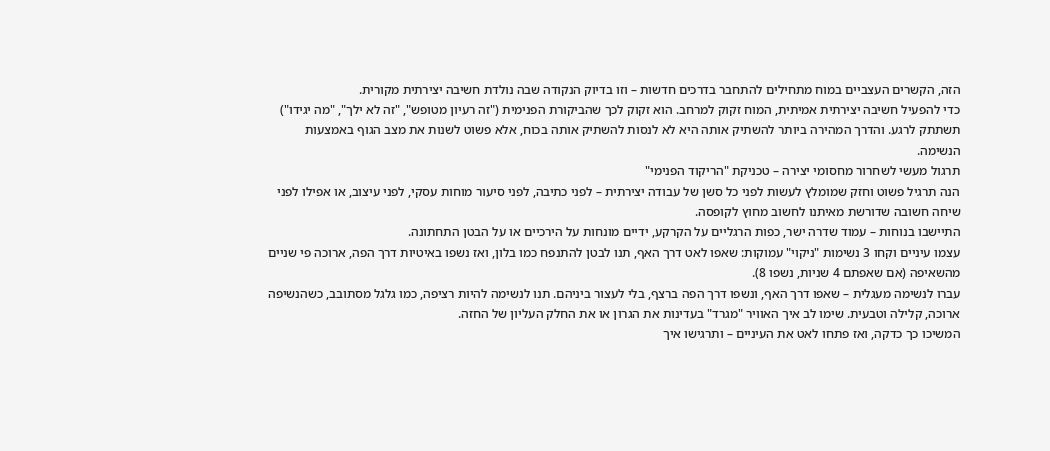הזה, הקשרים העצביים במוח מתחילים להתחבר בדרכים חדשות – וזו בדיוק הנקודה שבה נולדת חשיבה יצירתית מקורית.
כדי להפעיל חשיבה יצירתית אמיתית, המוח זקוק למרחב. הוא זקוק לכך שהביקורת הפנימית ("זה רעיון מטופש", "זה לא ילך", "מה יגידו") תשתתק לרגע. והדרך המהירה ביותר להשתיק אותה היא לא לנסות להשתיק אותה בכוח, אלא פשוט לשנות את מצב הגוף באמצעות הנשימה.
תרגול מעשי לשחרור מחסומי יצירה – טכניקת "הריקוד הפנימי"
הנה תרגיל פשוט וחזק שמומלץ לעשות לפני כל סשן של עבודה יצירתית – לפני כתיבה, לפני סיעור מוחות עסקי, לפני עיצוב, או אפילו לפני שיחה חשובה שדורשת מאיתנו לחשוב מחוץ לקופסה.
התיישבו בנוחות – עמוד שדרה ישר, כפות הרגליים על הקרקע, ידיים מונחות על הירכיים או על הבטן התחתונה.
עצמו עיניים וקחו 3 נשימות "ניקוי" עמוקות: שאפו לאט דרך האף, תנו לבטן להתנפח כמו בלון, ואז נשפו באיטיות דרך הפה, ארוכה פי שניים מהשאיפה (אם שאפתם 4 שניות, נשפו 8).
עברו לנשימה מעגלית – שאפו דרך האף, ונשפו דרך הפה ברצף, בלי לעצור ביניהם. תנו לנשימה להיות רציפה, כמו גלגל מסתובב, כשהנשיפה ארוכה, קלילה וטבעית. שימו לב איך האוויר "מגרד" בעדינות את הגרון או את החלק העליון של החזה.
המשיכו כך כדקה, ואז פתחו לאט את העיניים – ותרגישו איך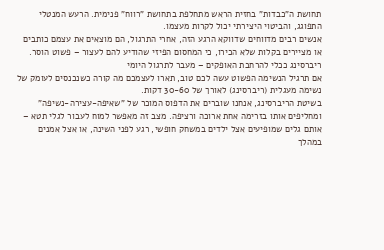תחושת ה"כבדות" בחזית הראש מתחלפת בתחושת "רווח" פנימית. הרעש המנטלי התפוגג, והביטוי היצירתי יכול לקרות מעצמו.
אנשים רבים מדווחים שדווקא הרגע הזה, אחרי התרגול, הם מוצאים את עצמם כותבים או מציירים בקלות שלא הכירו, כי המחסום הפיזי שהודיע להם לעצור – פשוט הוסר.
ריברסינג ככלי להרחבת האופקים – מעבר לתרגול היומי
אם תרגיל הנשימה הפשוט עשה לכם טוב, תארו לעצמכם מה קורה כשנכנסים לעומק של נשימה מעגלית (ריברסינג) לאורך של 30-60 דקות.
בשיטת הריברסינג, אנחנו שוברים את הדפוס המוכר של "שאיפה-עצירה-נשיפה" ומחליפים אותו בזרימה אחת ארוכה ורציפה. מצב זה מאפשר למוח לעבור לגלי תטא – אותם גלים שמופיעים אצל ילדים במשחק חופשי, רגע לפני השינה, או אצל אמנים במהלך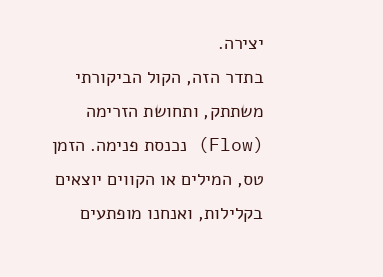יצירה.
בתדר הזה, הקול הביקורתי משתתק, ותחושת הזרימה (Flow) נכנסת פנימה. הזמן טס, המילים או הקווים יוצאים בקלילות, ואנחנו מופתעים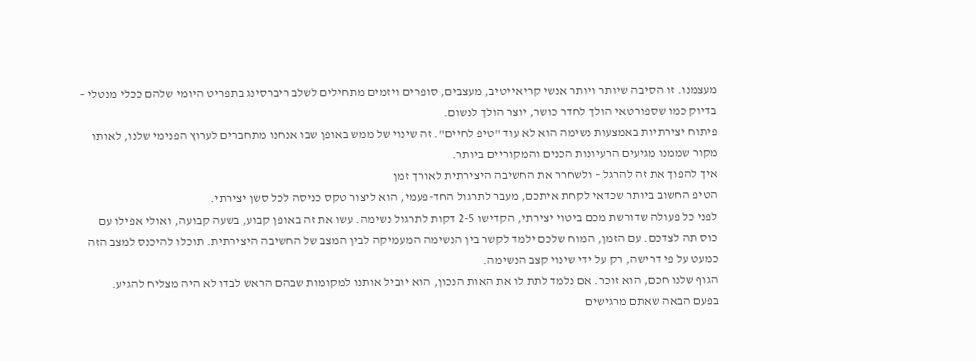מעצמנו. זו הסיבה שיותר ויותר אנשי קריאייטיב, מעצבים, סופרים ויזמים מתחילים לשלב ריברסינג בתפריט היומי שלהם ככלי מנטלי – בדיוק כמו שספורטאי הולך לחדר כושר, יוצר הולך לנשום.
פיתוח יצירתיות באמצעות נשימה הוא לא עוד "טיפ לחיים". זה שינוי של ממש באופן שבו אנחנו מתחברים לערוץ הפנימי שלנו, לאותו מקור שממנו מגיעים הרעיונות הכנים והמקוריים ביותר.
איך להפוך את זה להרגל – ולשחרר את החשיבה היצירתית לאורך זמן
הטיפ החשוב ביותר שכדאי לקחת איתכם, מעבר לתרגול החד-פעמי, הוא ליצור טקס כניסה לכל סשן יצירתי.
לפני כל פעולה שדורשת מכם ביטוי יצירתי, הקדישו 2-5 דקות לתרגול נשימה. עשו את זה באופן קבוע, בשעה קבועה, ואולי אפילו עם כוס תה לצדכם. עם הזמן, המוח שלכם ילמד לקשר בין הנשימה המעמיקה לבין המצב של החשיבה היצירתית. תוכלו להיכנס למצב הזה כמעט על פי דרישה, רק על ידי שינוי קצב הנשימה.
הגוף שלנו חכם, הוא זוכר. אם נלמד לתת לו את האות הנכון, הוא יוביל אותנו למקומות שבהם הראש לבדו לא היה מצליח להגיע.
בפעם הבאה שאתם מרגישים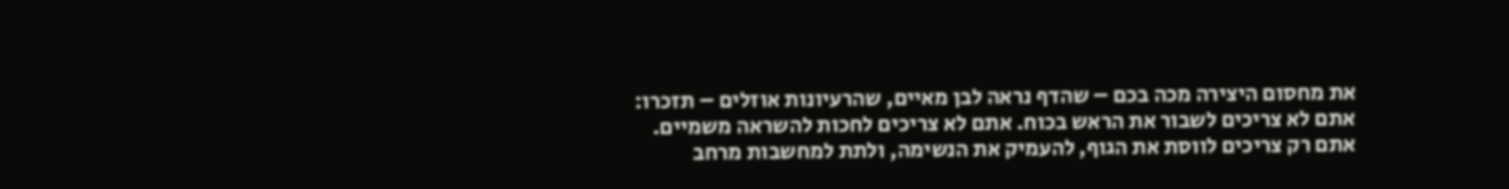את מחסום היצירה מכה בכם – שהדף נראה לבן מאיים, שהרעיונות אוזלים – תזכרו: אתם לא צריכים לשבור את הראש בכוח. אתם לא צריכים לחכות להשראה משמיים.
אתם רק צריכים לווסת את הגוף, להעמיק את הנשימה, ולתת למחשבות מרחב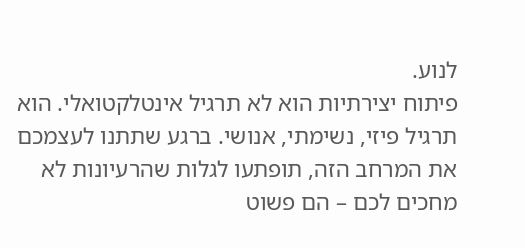לנוע.
פיתוח יצירתיות הוא לא תרגיל אינטלקטואלי. הוא תרגיל פיזי, נשימתי, אנושי. ברגע שתתנו לעצמכם את המרחב הזה, תופתעו לגלות שהרעיונות לא מחכים לכם – הם פשוט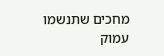מחכים שתנשמו עמוק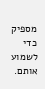מספיק כדי לשמוע אותם.